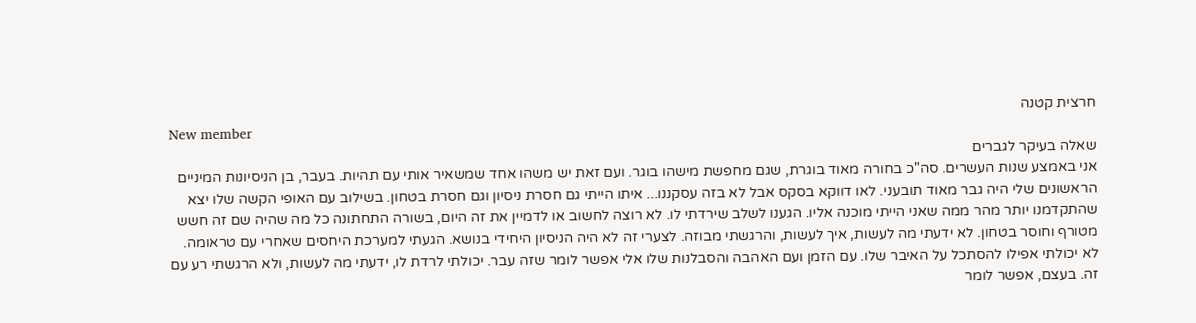חרצית קטנה
New member
שאלה בעיקר לגברים
אני באמצע שנות העשרים. סה"כ בחורה מאוד בוגרת, שגם מחפשת מישהו בוגר. ועם זאת יש משהו אחד שמשאיר אותי עם תהיות. בעבר, בן הניסיונות המיניים הראשונים שלי היה גבר מאוד תובעני. לאו דווקא בסקס אבל לא בזה עסקננו... איתו הייתי גם חסרת ניסיון וגם חסרת בטחון. בשילוב עם האופי הקשה שלו יצא שהתקדמנו יותר מהר ממה שאני הייתי מוכנה אליו. הגענו לשלב שירדתי לו. לא רוצה לחשוב או לדמיין את זה היום, בשורה התחתונה כל מה שהיה שם זה חשש מטורף וחוסר בטחון. לא ידעתי מה לעשות, איך לעשות, והרגשתי מבוזה. לצערי זה לא היה הניסיון היחידי בנושא. הגעתי למערכת היחסים שאחרי עם טראומה. לא יכולתי אפילו להסתכל על האיבר שלו. עם הזמן ועם האהבה והסבלנות שלו אלי אפשר לומר שזה עבר. יכולתי לרדת לו, ידעתי מה לעשות, ולא הרגשתי רע עם זה. בעצם, אפשר לומר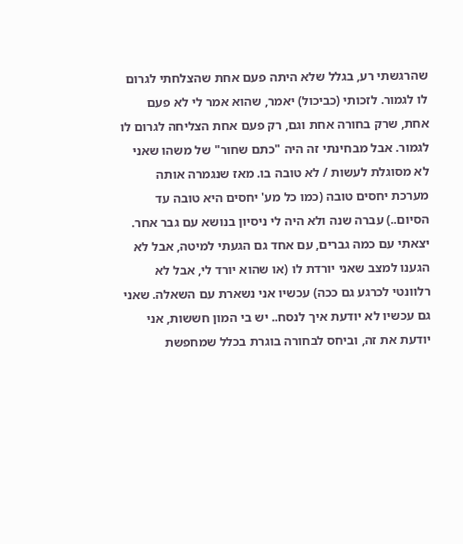שהרגשתי רע, בגלל שלא היתה פעם אחת שהצלחתי לגרום לו לגמור. לזכותי (כביכול) יאמר, שהוא אמר לי לא פעם אחת, שרק בחורה אחת וגם, רק פעם אחת הצליחה לגרום לו לגמור. אבל מבחינתי זה היה "כתם שחור" של משהו שאני לא מסוגלת לעשות / לא טובה בו. מאז שנגמרה אותה מערכת יחסים טובה (כמו כל מע' יחסים היא טובה עד הסיום..) עברה שנה ולא היה לי ניסיון בנושא עם גבר אחר. יצאתי עם כמה גברים, עם אחד גם הגעתי למיטה, אבל לא הגענו למצב שאני יורדת לו (או שהוא יורד לי, אבל לא רלוונטי לכרגע גם ככה) עכשיו אני נשארת עם השאלה. שאני גם עכשיו לא יודעת איך לנסח.. יש בי המון חששות, אני יודעת את זה, וביחס לבחורה בוגרת בכלל שמחפשת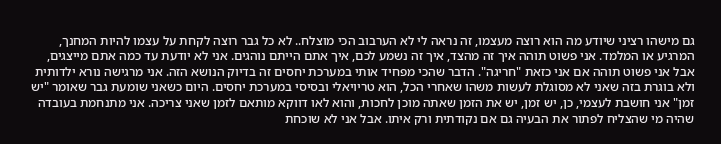גם מישהו רציני שיודע מה הוא רוצה מעצמו, זה נראה לי לא הערבוב הכי מוצלח.. לא כל גבר רוצה לקחת על עצמו להיות המחנך, המרגיע או המלמד. אני פשוט תוהה איך זה מהצד, איך זה נשמע לכם, איך אתם הייתם נוהגים. אני לא יודעת עד כמה אתם מייצגים, אבל אני פשוט תוהה אם אני כזאת "חריגה". הדבר שהכי מפחיד אותי במערכת יחסים זה בדיוק הנושא הזה. אני מרגישה נורא ילדותית ולא בוגרת בזה שאני לא מסוגלת לעשות משהו שאחרי הכל, הוא טריויאלי ובסיסי במערכת יחסים. היום כשאני שומעת גבר שאומר "יש זמן" אני חושבת לעצמי, כן, יש זמן, יש את הזמן שאתה מוכן לחכות, והוא לאו דווקא מותאם לזמן שאני צריכה. אני מתנחמת בעובדה שהיה מי שהצליח לפתור את הבעיה גם אם נקודתית ורק איתו. אבל אני לא שוכחת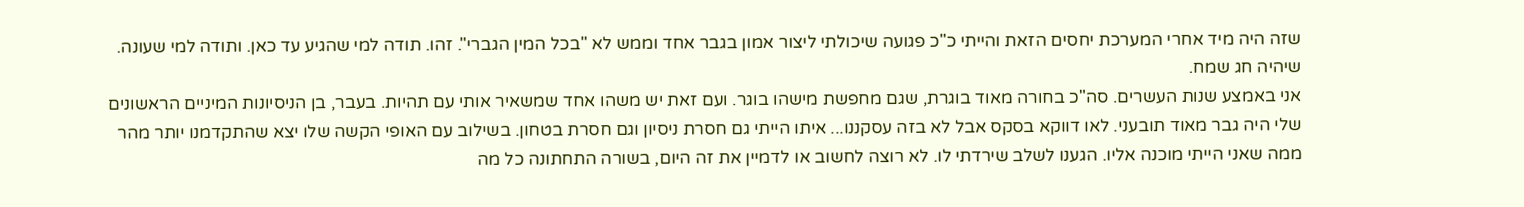שזה היה מיד אחרי המערכת יחסים הזאת והייתי כ"כ פגועה שיכולתי ליצור אמון בגבר אחד וממש לא "בכל המין הגברי". זהו. תודה למי שהגיע עד כאן. ותודה למי שעונה. שיהיה חג שמח.
אני באמצע שנות העשרים. סה"כ בחורה מאוד בוגרת, שגם מחפשת מישהו בוגר. ועם זאת יש משהו אחד שמשאיר אותי עם תהיות. בעבר, בן הניסיונות המיניים הראשונים שלי היה גבר מאוד תובעני. לאו דווקא בסקס אבל לא בזה עסקננו... איתו הייתי גם חסרת ניסיון וגם חסרת בטחון. בשילוב עם האופי הקשה שלו יצא שהתקדמנו יותר מהר ממה שאני הייתי מוכנה אליו. הגענו לשלב שירדתי לו. לא רוצה לחשוב או לדמיין את זה היום, בשורה התחתונה כל מה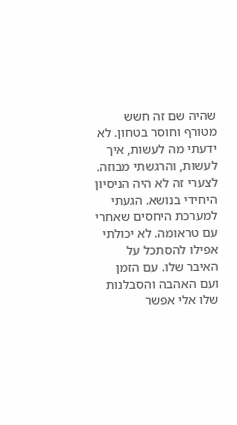שהיה שם זה חשש מטורף וחוסר בטחון. לא ידעתי מה לעשות, איך לעשות, והרגשתי מבוזה. לצערי זה לא היה הניסיון היחידי בנושא. הגעתי למערכת היחסים שאחרי עם טראומה. לא יכולתי אפילו להסתכל על האיבר שלו. עם הזמן ועם האהבה והסבלנות שלו אלי אפשר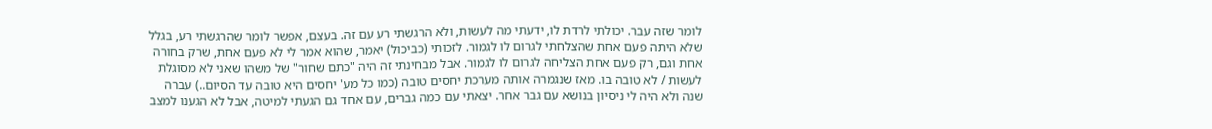לומר שזה עבר. יכולתי לרדת לו, ידעתי מה לעשות, ולא הרגשתי רע עם זה. בעצם, אפשר לומר שהרגשתי רע, בגלל שלא היתה פעם אחת שהצלחתי לגרום לו לגמור. לזכותי (כביכול) יאמר, שהוא אמר לי לא פעם אחת, שרק בחורה אחת וגם, רק פעם אחת הצליחה לגרום לו לגמור. אבל מבחינתי זה היה "כתם שחור" של משהו שאני לא מסוגלת לעשות / לא טובה בו. מאז שנגמרה אותה מערכת יחסים טובה (כמו כל מע' יחסים היא טובה עד הסיום..) עברה שנה ולא היה לי ניסיון בנושא עם גבר אחר. יצאתי עם כמה גברים, עם אחד גם הגעתי למיטה, אבל לא הגענו למצב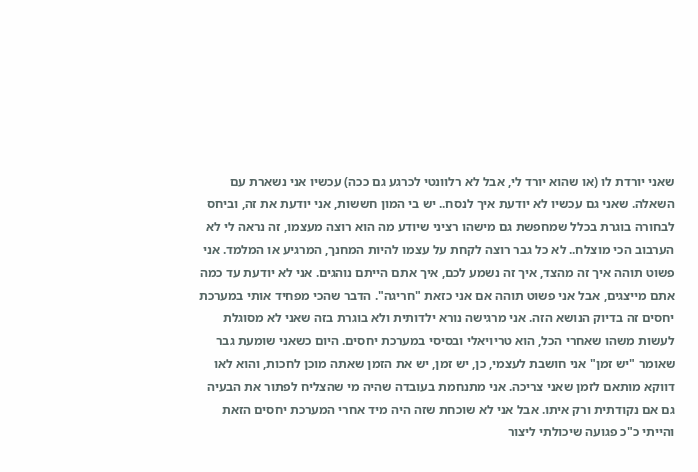שאני יורדת לו (או שהוא יורד לי, אבל לא רלוונטי לכרגע גם ככה) עכשיו אני נשארת עם השאלה. שאני גם עכשיו לא יודעת איך לנסח.. יש בי המון חששות, אני יודעת את זה, וביחס לבחורה בוגרת בכלל שמחפשת גם מישהו רציני שיודע מה הוא רוצה מעצמו, זה נראה לי לא הערבוב הכי מוצלח.. לא כל גבר רוצה לקחת על עצמו להיות המחנך, המרגיע או המלמד. אני פשוט תוהה איך זה מהצד, איך זה נשמע לכם, איך אתם הייתם נוהגים. אני לא יודעת עד כמה אתם מייצגים, אבל אני פשוט תוהה אם אני כזאת "חריגה". הדבר שהכי מפחיד אותי במערכת יחסים זה בדיוק הנושא הזה. אני מרגישה נורא ילדותית ולא בוגרת בזה שאני לא מסוגלת לעשות משהו שאחרי הכל, הוא טריויאלי ובסיסי במערכת יחסים. היום כשאני שומעת גבר שאומר "יש זמן" אני חושבת לעצמי, כן, יש זמן, יש את הזמן שאתה מוכן לחכות, והוא לאו דווקא מותאם לזמן שאני צריכה. אני מתנחמת בעובדה שהיה מי שהצליח לפתור את הבעיה גם אם נקודתית ורק איתו. אבל אני לא שוכחת שזה היה מיד אחרי המערכת יחסים הזאת והייתי כ"כ פגועה שיכולתי ליצור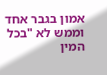אמון בגבר אחד וממש לא "בכל המין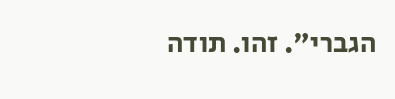הגברי". זהו. תודה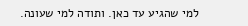למי שהגיע עד כאן. ותודה למי שעונה.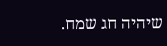שיהיה חג שמח.